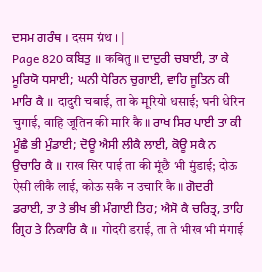ਦਸਮ ਗਰੰਥ । दसम ग्रंथ । |
Page 820 ਕਬਿਤੁ ॥ कबितु ॥ ਦਾਦੁਰੀ ਚਬਾਈ, ਤਾ ਕੇ ਮੂਰਿਯੋ ਧਸਾਈ; ਘਨੀ ਧੇਰਿਨ ਚੁਗਾਈ, ਵਾਹਿ ਜੂਤਿਨ ਕੀ ਮਾਰਿ ਕੈ ॥ दादुरी चबाई, ता के मूरियो धसाई; घनी धेरिन चुगाई, वाहि जूतिन की मारि कै ॥ ਰਾਖ ਸਿਰ ਪਾਈ ਤਾ ਕੀ ਮੂੰਛੈ ਭੀ ਮੁੰਡਾਈ; ਦੋਊ ਐਸੀ ਲੀਕੈ ਲਾਈ, ਕੋਊ ਸਕੈ ਨ ਉਚਾਰਿ ਕੈ ॥ राख सिर पाई ता की मूंछै भी मुंडाई; दोऊ ऐसी लीकै लाई, कोऊ सकै न उचारि कै ॥ ਗੋਦਰੀ ਡਰਾਈ, ਤਾ ਤੇ ਭੀਖ ਭੀ ਮੰਗਾਈ ਤਿਹ; ਐਸੋ ਕੈ ਚਰਿਤ੍ਰ, ਤਾਹਿ ਗ੍ਰਿਹ ਤੇ ਨਿਕਾਰਿ ਕੈ ॥ गोदरी डराई, ता ते भीख भी मंगाई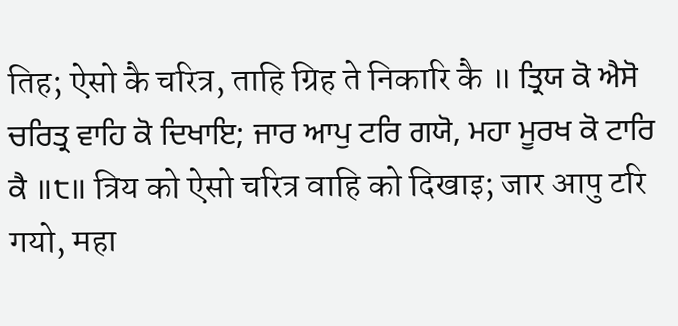तिह; ऐसो कै चरित्र, ताहि ग्रिह ते निकारि कै ॥ ਤ੍ਰਿਯ ਕੋ ਐਸੋ ਚਰਿਤ੍ਰ ਵਾਹਿ ਕੋ ਦਿਖਾਇ; ਜਾਰ ਆਪੁ ਟਰਿ ਗਯੋ, ਮਹਾ ਮੂਰਖ ਕੋ ਟਾਰਿ ਕੈ ॥੮॥ त्रिय को ऐसो चरित्र वाहि को दिखाइ; जार आपु टरि गयो, महा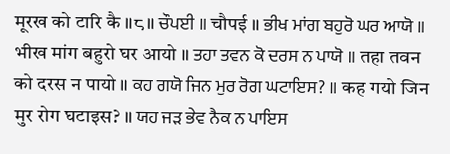मूरख को टारि कै ॥८॥ ਚੌਪਈ ॥ चौपई ॥ ਭੀਖ ਮਾਂਗ ਬਹੁਰੋ ਘਰ ਆਯੋ ॥ भीख मांग बहुरो घर आयो ॥ ਤਹਾ ਤਵਨ ਕੋ ਦਰਸ ਨ ਪਾਯੋ ॥ तहा तवन को दरस न पायो ॥ ਕਹ ਗਯੋ ਜਿਨ ਮੁਰ ਰੋਗ ਘਟਾਇਸ? ॥ कह गयो जिन मुर रोग घटाइस? ॥ ਯਹ ਜੜ ਭੇਵ ਨੈਕ ਨ ਪਾਇਸ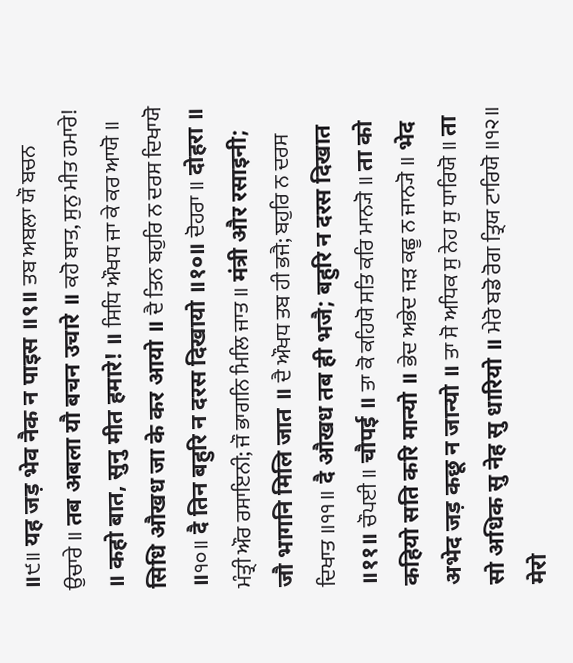॥੯॥ यह जड़ भेव नैक न पाइस ॥९॥ ਤਬ ਅਬਲਾ ਯੌ ਬਚਨ ਉਚਾਰੇ ॥ तब अबला यौ बचन उचारे ॥ ਕਹੋ ਬਾਤ, ਸੁਨੁ ਮੀਤ ਹਮਾਰੇ! ॥ कहो बात, सुनु मीत हमारे! ॥ ਸਿਧਿ ਔਖਧ ਜਾ ਕੇ ਕਰ ਆਯੋ ॥ सिधि औखध जा के कर आयो ॥ ਦੈ ਤਿਨ ਬਹੁਰਿ ਨ ਦਰਸ ਦਿਖਾਯੋ ॥੧੦॥ दै तिन बहुरि न दरस दिखायो ॥१०॥ ਦੋਹਰਾ ॥ दोहरा ॥ ਮੰਤ੍ਰੀ ਔਰ ਰਸਾਇਨੀ; ਜੌ ਭਾਗਨਿ ਮਿਲਿ ਜਾਤ ॥ मंत्री और रसाइनी; जौ भागनि मिलि जात ॥ ਦੈ ਔਖਧ ਤਬ ਹੀ ਭਜੈ; ਬਹੁਰਿ ਨ ਦਰਸ ਦਿਖਾਤ ॥੧੧॥ दै औखध तब ही भजै; बहुरि न दरस दिखात ॥११॥ ਚੌਪਈ ॥ चौपई ॥ ਤਾ ਕੋ ਕਹਿਯੋ ਸਤਿ ਕਰਿ ਮਾਨ੍ਯੋ ॥ ता को कहियो सति करि मान्यो ॥ ਭੇਦ ਅਭੇਦ ਜੜ ਕਛੂ ਨ ਜਾਨ੍ਯੋ ॥ भेद अभेद जड़ कछू न जान्यो ॥ ਤਾ ਸੋ ਅਧਿਕ ਸੁ ਨੇਹ ਸੁ ਧਾਰਿਯੋ ॥ ता सो अधिक सु नेह सु धारियो ॥ ਮੇਰੋ ਬਡੋ ਰੋਗ ਤ੍ਰਿਯ ਟਾਰਿਯੋ ॥੧੨॥ मेरो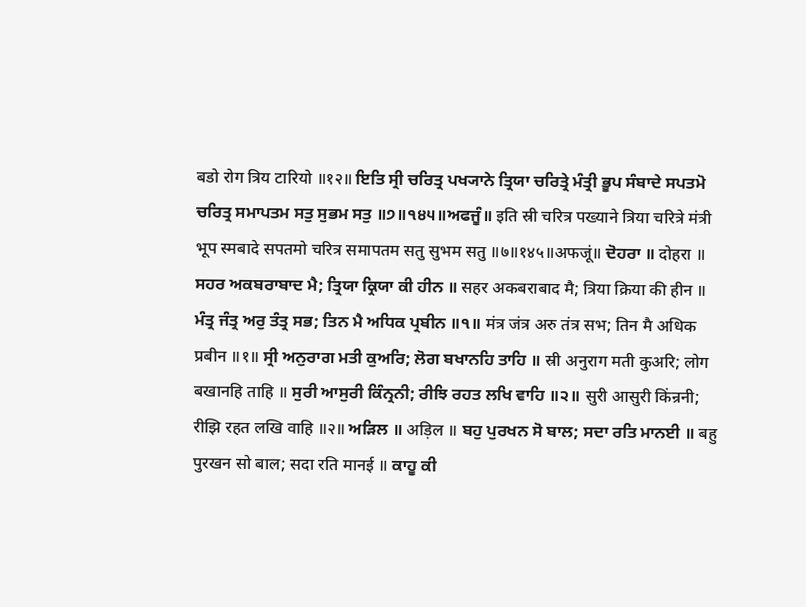बडो रोग त्रिय टारियो ॥१२॥ ਇਤਿ ਸ੍ਰੀ ਚਰਿਤ੍ਰ ਪਖ੍ਯਾਨੇ ਤ੍ਰਿਯਾ ਚਰਿਤ੍ਰੇ ਮੰਤ੍ਰੀ ਭੂਪ ਸੰਬਾਦੇ ਸਪਤਮੋ ਚਰਿਤ੍ਰ ਸਮਾਪਤਮ ਸਤੁ ਸੁਭਮ ਸਤੁ ॥੭॥੧੪੫॥ਅਫਜੂੰ॥ इति स्री चरित्र पख्याने त्रिया चरित्रे मंत्री भूप स्मबादे सपतमो चरित्र समापतम सतु सुभम सतु ॥७॥१४५॥अफजूं॥ ਦੋਹਰਾ ॥ दोहरा ॥ ਸਹਰ ਅਕਬਰਾਬਾਦ ਮੈ; ਤ੍ਰਿਯਾ ਕ੍ਰਿਯਾ ਕੀ ਹੀਨ ॥ सहर अकबराबाद मै; त्रिया क्रिया की हीन ॥ ਮੰਤ੍ਰ ਜੰਤ੍ਰ ਅਰੁ ਤੰਤ੍ਰ ਸਭ; ਤਿਨ ਮੈ ਅਧਿਕ ਪ੍ਰਬੀਨ ॥੧॥ मंत्र जंत्र अरु तंत्र सभ; तिन मै अधिक प्रबीन ॥१॥ ਸ੍ਰੀ ਅਨੁਰਾਗ ਮਤੀ ਕੁਅਰਿ; ਲੋਗ ਬਖਾਨਹਿ ਤਾਹਿ ॥ स्री अनुराग मती कुअरि; लोग बखानहि ताहि ॥ ਸੁਰੀ ਆਸੁਰੀ ਕਿੰਨ੍ਰਨੀ; ਰੀਝਿ ਰਹਤ ਲਖਿ ਵਾਹਿ ॥੨॥ सुरी आसुरी किंन्रनी; रीझि रहत लखि वाहि ॥२॥ ਅੜਿਲ ॥ अड़िल ॥ ਬਹੁ ਪੁਰਖਨ ਸੋ ਬਾਲ; ਸਦਾ ਰਤਿ ਮਾਨਈ ॥ बहु पुरखन सो बाल; सदा रति मानई ॥ ਕਾਹੂ ਕੀ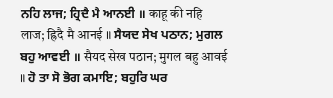ਨਹਿ ਲਾਜ; ਹ੍ਰਿਦੈ ਮੈ ਆਨਈ ॥ काहू की नहि लाज; ह्रिदै मै आनई ॥ ਸੈਯਦ ਸੇਖ ਪਠਾਨ; ਮੁਗਲ ਬਹੁ ਆਵਈ ॥ सैयद सेख पठान; मुगल बहु आवई ॥ ਹੋ ਤਾ ਸੋ ਭੋਗ ਕਮਾਇ; ਬਹੁਰਿ ਘਰ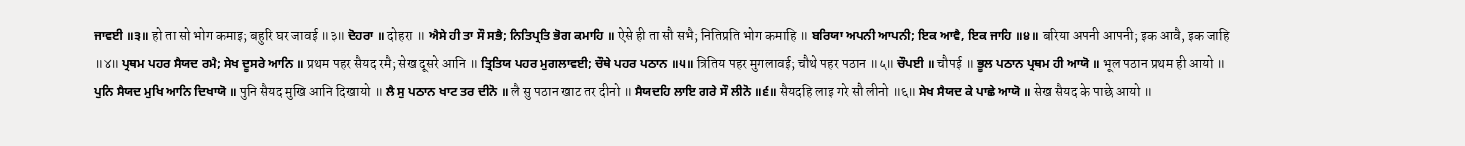ਜਾਵਈ ॥੩॥ हो ता सो भोग कमाइ; बहुरि घर जावई ॥३॥ ਦੋਹਰਾ ॥ दोहरा ॥ ਐਸੇ ਹੀ ਤਾ ਸੌ ਸਭੈ; ਨਿਤਿਪ੍ਰਤਿ ਭੋਗ ਕਮਾਹਿ ॥ ऐसे ही ता सौ सभै; नितिप्रति भोग कमाहि ॥ ਬਰਿਯਾ ਅਪਨੀ ਆਪਨੀ; ਇਕ ਆਵੈ, ਇਕ ਜਾਹਿ ॥੪॥ बरिया अपनी आपनी; इक आवै, इक जाहि ॥४॥ ਪ੍ਰਥਮ ਪਹਰ ਸੈਯਦ ਰਮੈ; ਸੇਖ ਦੂਸਰੇ ਆਨਿ ॥ प्रथम पहर सैयद रमै; सेख दूसरे आनि ॥ ਤ੍ਰਿਤਿਯ ਪਹਰ ਮੁਗਲਾਵਈ; ਚੌਥੇ ਪਹਰ ਪਠਾਨ ॥੫॥ त्रितिय पहर मुगलावई; चौथे पहर पठान ॥५॥ ਚੌਪਈ ॥ चौपई ॥ ਭੂਲ ਪਠਾਨ ਪ੍ਰਥਮ ਹੀ ਆਯੋ ॥ भूल पठान प्रथम ही आयो ॥ ਪੁਨਿ ਸੈਯਦ ਮੁਖਿ ਆਨਿ ਦਿਖਾਯੋ ॥ पुनि सैयद मुखि आनि दिखायो ॥ ਲੈ ਸੁ ਪਠਾਨ ਖਾਟ ਤਰ ਦੀਨੋ ॥ लै सु पठान खाट तर दीनो ॥ ਸੈਯਦਹਿ ਲਾਇ ਗਰੇ ਸੌ ਲੀਨੋ ॥੬॥ सैयदहि लाइ गरे सौ लीनो ॥६॥ ਸੇਖ ਸੈਯਦ ਕੇ ਪਾਛੇ ਆਯੋ ॥ सेख सैयद के पाछे आयो ॥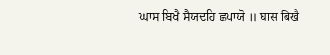ਘਾਸ ਬਿਖੈ ਸੈਯਦਹਿ ਛਪਾਯੋ ॥ घास बिखै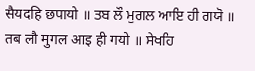सैयदहि छपायो ॥ ਤਬ ਲੌ ਮੁਗਲ ਆਇ ਹੀ ਗਯੋ ॥ तब लौ मुगल आइ ही गयो ॥ ਸੇਖਹਿ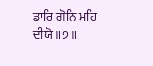ਡਾਰਿ ਗੋਨਿ ਮਹਿ ਦੀਯੋ ॥੭॥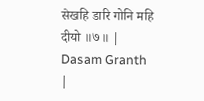सेखहि डारि गोनि महि दीयो ॥७॥ |
Dasam Granth |